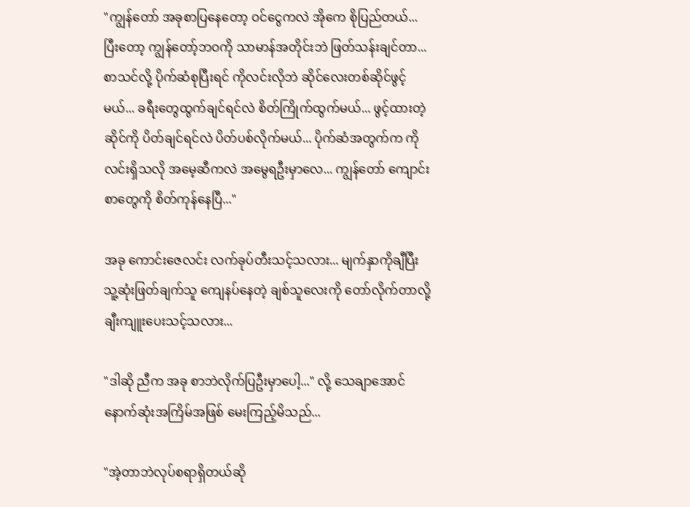"ကျွန်တော် အခုစာပြနေတော့ ဝင်ငွေကလဲ အိုကေ စိုပြည်တယ်... ပြီးတော့ ကျွန်တော့်ဘဝကို ‌သာမာန်အတိုင်းဘဲ ဖြတ်သန်းချင်တာ... စာသင်လို့ ပိုက်ဆံစုပြီးရင် ကိုလင်းလိုဘဲ ဆိုင်လေးတစ်ဆိုင်ဖွင့်မယ်... ခရီးတွေထွက်ချင်ရင်လဲ စိတ်ကြိုက်ထွက်မယ်... ဖွင့်ထားတဲ့ဆိုင်ကို ပိတ်ချင်ရင်လဲ ပိတ်ပစ်လိုက်မယ်... ပိုက်ဆံအတွက်က ကိုလင်းရှိသလို အမေ့ဆီကလဲ အမွေရဦးမှာလေ... ကျွန်တော် ကျောင်းစာတွေကို စိတ်ကုန်နေပြီ..."

အခု ကောင်းဇေလင်း လက်ခုပ်တီးသင့်သလား... မျက်နှာကိုချီပြီး သူ့ဆုံးဖြတ်ချက်သူ ကျေနပ်နေတဲ့ ချစ်သူလေးကို တော်လိုက်တာလို့ ချီးကျူးပေးသင့်သလား...

"ဒါဆို ညီက အခု စာဘဲလိုက်ပြဦးမှာပေါ့..." လို့ သေချာအောင် နောက်ဆုံးအကြိမ်အဖြစ် မေးကြည့်မိသည်...

"အဲ့တာဘဲလုပ်စရာရှိတယ်ဆို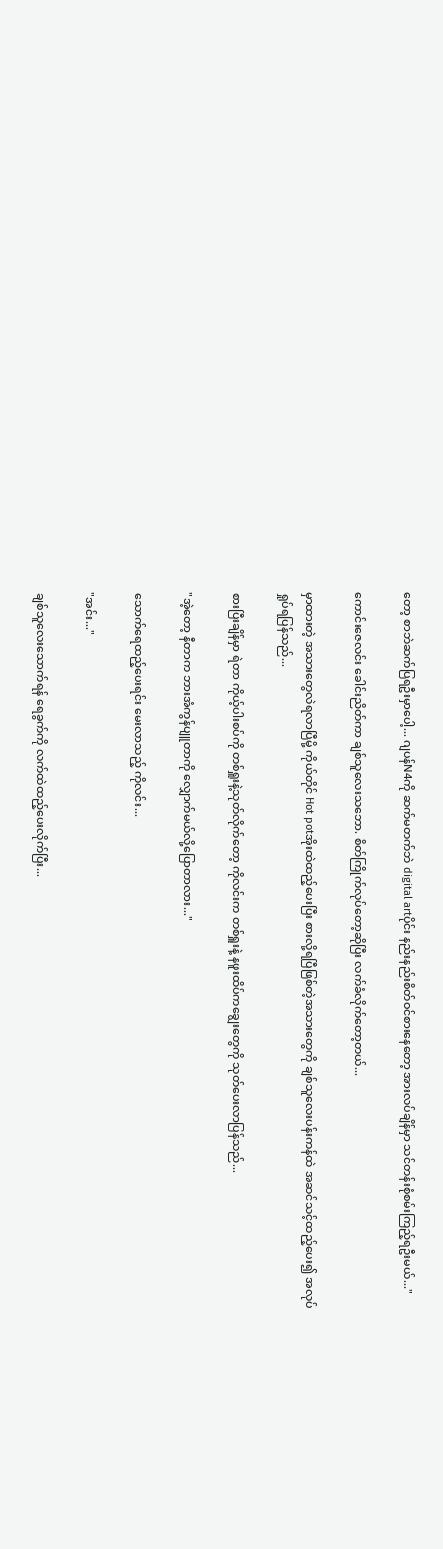တော့ စာဘဲဆက်ပြရဦးမှာပေါ့... ဂျပန်N4ကို ဆက်မတက်ဘဲ digital artပိုင်း နည်းနည်းစိတ်ဝင်စားနေတော့ အားလပ်ချိန်မှာ သင်တန်းစုံစမ်းကြည့်ရဦးမယ်..."

ကောင်းဇေလင်း ခေါင်းညိတ်ကာ ချစ်သူလေးသဘော. စိတ်ကြိုက်လုပ်တော့ဆိုပြီး လက်ခံလိုက်တော့တယ်...

မှာထားတဲ့ အသားတွေလဲရလာပြီမို့ ကိုယ်တိုင် Hot potအိုးထဲထည့်ပေးပြီး စားလို့ရပြီဖြစ်တဲ့အသားတွေကို ချစ်သူလေးပန်းကန်ထဲ အဆင်သင့်ထည့်ပေး၍ အလုပ်ရှုပ်ရပြန်သည်...

စားပြီးချိန်မှာ ရဲတာ ကိုယ့်ပါးစပ်ကို တစ်ရှူးနဲ့သုတ်လိုက်တော့ ကိုလင်းက တစ်ရှူးနဲ့ နဖူးထိပ်ကချွေးတွေကို သုတ်ပေးလာပြန်သည်...

"အဲ့တော့ နီတာက ဘားအံကွန်ပျူတာကို လျှောက်မယ်လို့ပြောတာလား..."

သောက်ရေထည့်ပေးရင်း မေးလာသည့် ကိုလင်း...

"အင်း..."

ချစ်သူလေးသောက်ရန် ရေခွက်ကို လက်ထဲထည့်ပေးလိုက်ပြီး...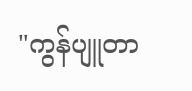"ကွန်ပျူတာ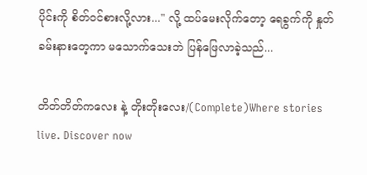ပိုင်းကို စိတ်ဝင်စားလို့လား..." လို့ ထပ်မေးလိုက်တော့ ရေခွက်ကို နှုတ်ခမ်းနားတေ့ကာ မသောက်သေးဘဲ ပြန်ဖြေလာခဲ့သည်...

တိတ်တိတ်ကလေး နဲ့ တိုးတိုးလေး/(Complete)Where stories live. Discover now